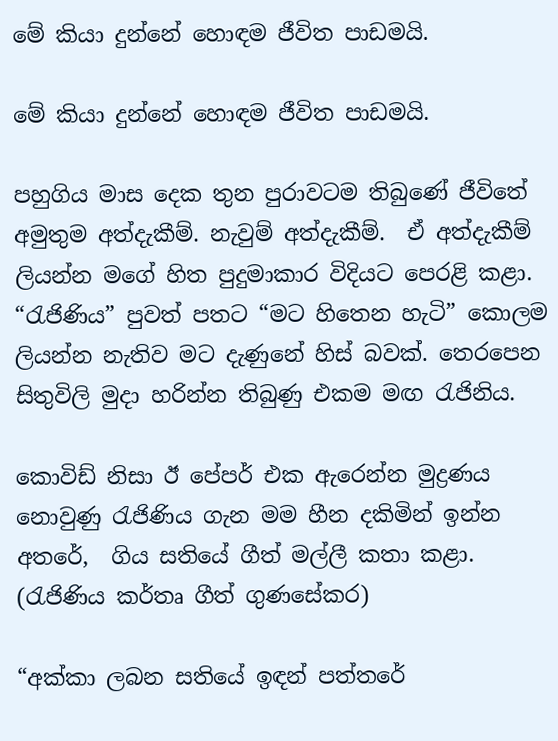මේ කියා දුන්නේ හොඳම ජීවිත පාඩමයි.

මේ කියා දුන්නේ හොඳම ජීවිත පාඩමයි.

පහුගිය මාස දෙක තුන පුරාවටම තිබුණේ ජීවිතේ අමුතුම අත්දැකීම්. නැවුම් අත්දැකීම්.  ඒ අත්දැකීම් ලියන්න මගේ හිත පුදුමාකාර විදියට පෙරළි කළා. “රැජිණිය” පුවත් පතට “මට හිතෙන හැටි” කොලම ලියන්න නැතිව මට දැණුනේ හිස් බවක්. තෙරපෙන සිතුවිලි මුදා හරින්න තිබුණු එකම මඟ රැජිනිය.

කොවිඩ් නිසා ඊ පේපර් එක ඇරෙන්න මුද්‍රණය නොවුණු රැජිණිය ගැන මම හීන දකිමින් ඉන්න අතරේ,  ගිය සතියේ ගීත් මල්ලී කතා කළා. (රැජිණිය කර්තෘ ගීත් ගුණසේකර)

“අක්කා ලබන සතියේ ඉඳන් පත්තරේ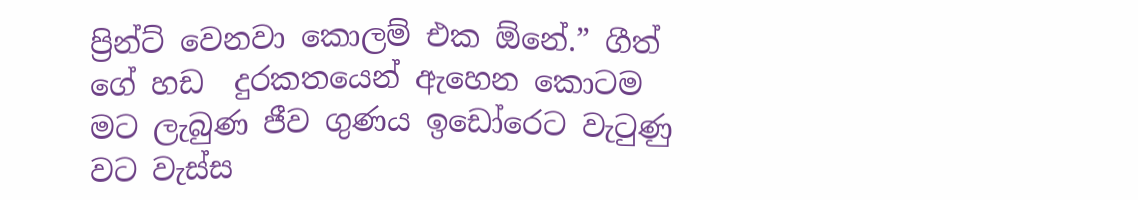ප්‍රින්ට් වෙනවා කොලම් එක ඕනේ.” ගීත් ගේ හඩ  දුරකතයෙන් ඇහෙන කොටම මට ලැබුණ ජීව ගුණය ඉඩෝරෙට වැටුණු වට වැස්ස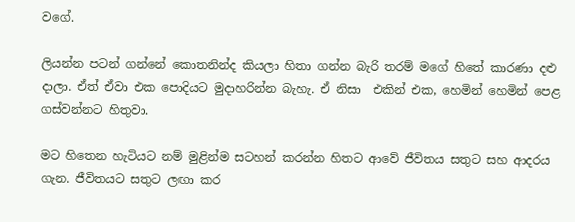වගේ.

ලියන්න පටන් ගන්නේ කොතනින්ද කියලා හිතා ගන්න බැරි තරම් මගේ හිතේ කාරණා දළු දාලා. ඒත් ඒවා එක පොදියට මුදාහරින්න බැහැ. ඒ නිසා  එකින් එක, හෙමින් හෙමින් පෙළ ගස්වන්නට හිතුවා.

මට හිතෙන හැටියට නම් මුළින්ම සටහන් කරන්න හිතට ආවේ ජීවිතය සතුට සහ ආදරය   ගැන. ජීවිතයට සතුට ලඟා කර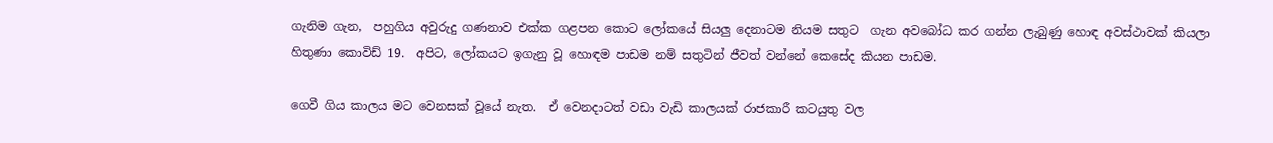ගැනිම ගැන,  පහුගිය අවුරුදු ගණනාව එක්ක ගළපන කොට ලෝකයේ සියලු දෙනාටම නියම සතුට  ගැන අවබෝධ කර ගන්න ලැබුණු හොඳ අවස්ථාවක් කියලා හිතුණා කොවිඩ් 19.  අපිට, ලෝකයට ඉගැනු වූ හොඳම පාඩම නම් සතුටින් ජීවත් වන්නේ කෙසේද කියන පාඩම.

ගෙවී ගිය කාලය මට වෙනසක් වූයේ නැත.  ඒ වෙනදාටත් වඩා වැඩි කාලයක් රාජකාරී කටයුතු වල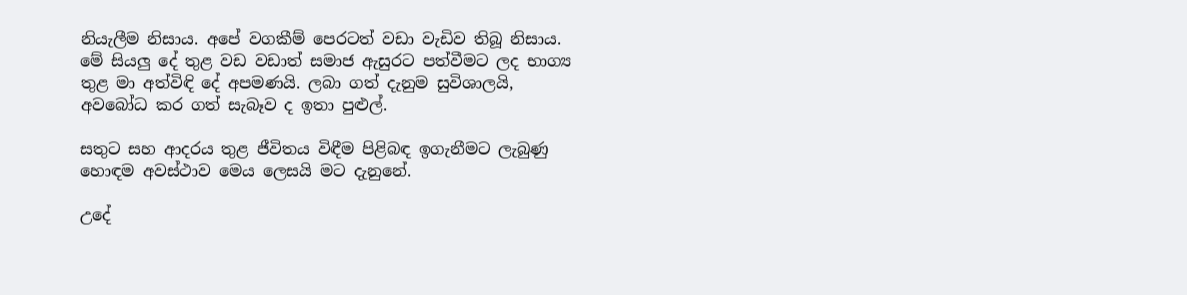නියැලීම නිසාය. අපේ වගකීම් පෙරටත් වඩා වැඩිව තිබූ නිසාය. මේ සියලු දේ තුළ වඩ වඩාත් සමාජ ඇසුරට පත්වීමට ලද භාග්‍ය තුළ මා අත්විඳි දේ අපමණයි. ලබා ගත් දැනුම සුවිශාලයි, අවබෝධ කර ගත් සැබෑව ද ඉතා පුළුල්.

සතුට සහ ආදරය තුළ ජීවිතය විඳීම පිළිබඳ ඉගැනීමට ලැබුණු හොඳම අවස්ථාව මෙය ලෙසයි මට දැනුනේ.

උදේ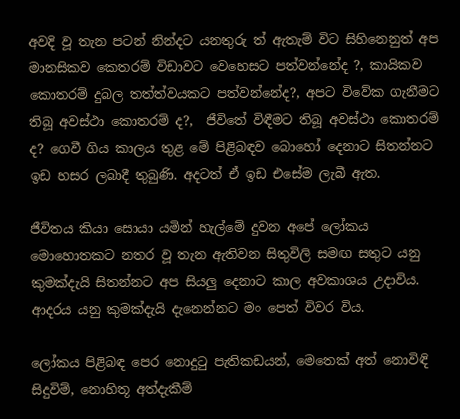අවදි වූ තැන පටන් නින්දට යනතුරු ත් ඇතැම් විට සිහිනෙනුත් අප මානසිකව කෙතරම් විඩාවට වෙ‍හෙසට පත්වන්නේද ?, කායිකව කොතරම් දුබල තත්ත්වයකට පත්වන්නේද?, අපට විවේක ගැනීමට තිබූ අවස්ථා කොතරම් ද?,  ජීවි‍තේ විඳීමට තිබූ අවස්ථා කොතරම් ද? ගෙවී ගිය කාලය තුළ මේ පිළිබඳව බොහෝ දෙනාට සිතන්නට ඉඩ හසර ලබාදී තුබුණි. අදටත් ඒ ඉඩ එසේම ලැබී ඇත.

ජීවිතය කියා සොයා යමින් හැල්මේ දුවන අපේ ලෝකය මොහොතකට නතර වූ තැන ඇතිවන සිතුවිලි සමඟ සතුට යනු කුමක්දැයි සිතන්නට අප සියලු දෙනාට කාල අවකාශය උදාවිය. ආදරය යනු කුමක්දැයි දැනෙන්නට මං පෙත් විවර විය.

ලෝකය පිළිබඳ පෙර නොදුටු පැතිකඩයන්, මෙතෙක් අත් නොවිඳි සිදුවිම්, නොහිතූ අත්දැකීම්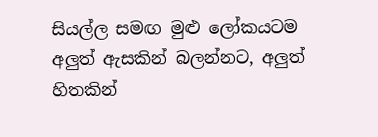සියල්ල සමඟ මුළු ලෝකයටම  අලුත් ඇසකින් බලන්නට, අලුත් හිතකින්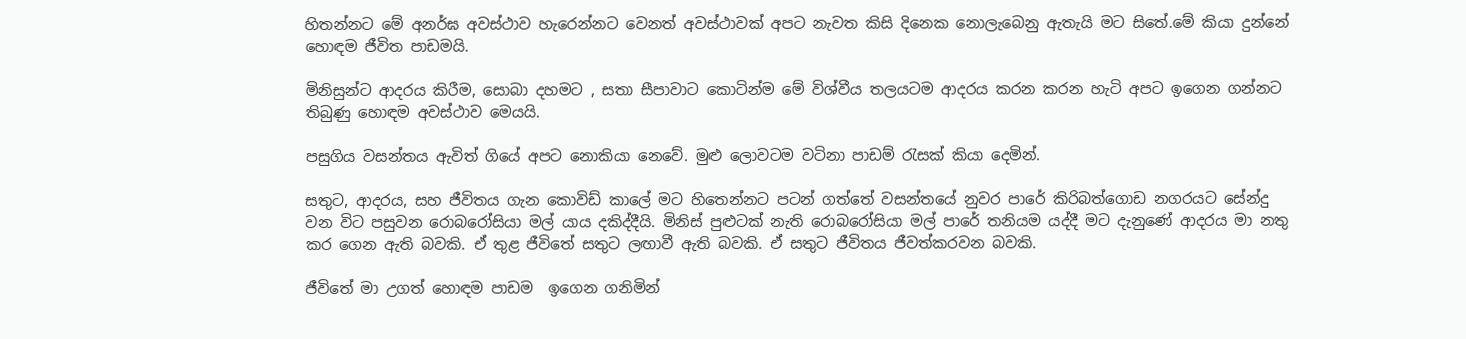හිතන්නට මේ අනර්ඝ අවස්ථාව හැරෙන්නට වෙනත් අවස්ථාවක් අපට නැවත කිසි දිනෙක නොලැබෙනු ඇතැයි මට සිතේ.මේ කියා දුන්නේ හොඳම ජීවිත පාඩමයි.

මිනිසුන්ට ආදරය කිරීම, සොබා දහමට , සතා සීපාවාට කොටින්ම මේ විශ්වීය තලයටම ආදරය කරන කරන හැටි අපට ඉගෙන ගන්නට තිබුණු හොඳම අවස්ථාව මෙයයි.

පසුගිය වසන්තය ඇවිත් ගියේ අපට නොකියා නෙවේ. මුළු ලොවටම වටිනා පාඩම් රැසක් කියා දෙමින්.

සතුට, ආදරය, සහ ජීවිතය ගැන කොවිඩ් කාලේ මට හිතෙන්නට පටන් ගත්තේ වසන්තයේ නුවර පාරේ කිරිබත්ගොඩ නගරයට සේන්දු වන විට පසුවන රොබරෝසියා මල් යාය දකිද්දීයි. මිනිස් පුළුටක් නැති රොබරෝසියා මල් පාරේ තනියම යද්දී මට දැනුණේ ආදරය මා නතු කර ගෙන ඇති බවකි. ඒ තුළ ජීවිතේ සතුට ලඟාවී ඇති බවකි. ඒ සතුට ජීවිතය ජීවත්කරවන බවකි.

ජීවිතේ මා උගත් හොඳම පාඩම  ඉගෙන ගනිමින්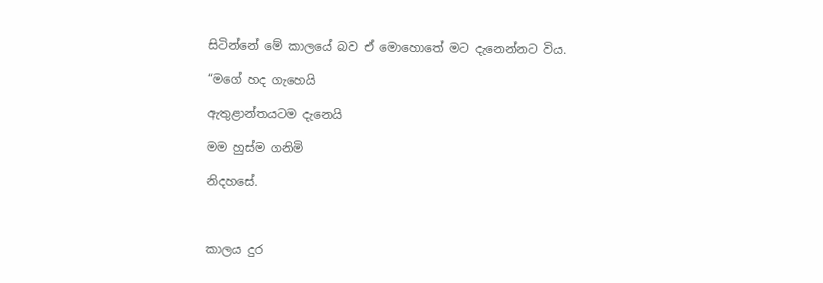සිටින්නේ මේ කාලයේ බව ඒ මොහොතේ මට දැනෙන්නට විය.

“මගේ හද ගැහෙයි

ඇතුළාන්තයටම දැනෙයි

මම හුස්ම ගනිමි

නිදහසේ.



කාලය දුර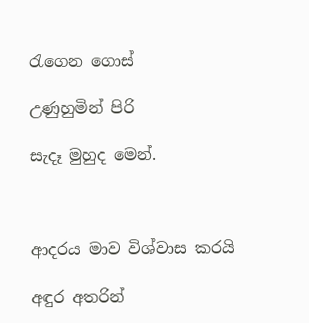රැගෙන ගොස්

උණුහුමින් පිරි

සැදෑ මුහුද මෙන්.



ආදරය මාව විශ්වාස කරයි

අඳුර අතරින්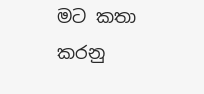මට කතා කරනු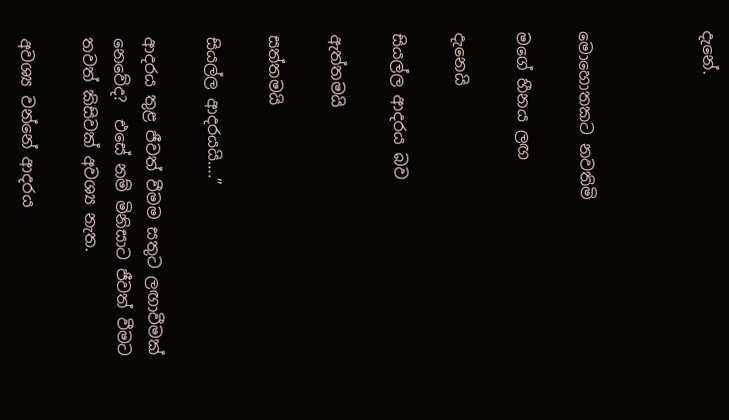දැනේ.



මොහොතකට නවතිමි

මගේ හීනය ලඟ

දැනෙයි

සියල්ල ආදරය බව

ඇත්තමයි

සත්තමයි

සියල්ල ආදරයයි….”

ආදරය තුළ ජීවත් වීමම සතුට ලඟාවීමක් නෙවේද?  එසේ නම් මිනිසාට ජීවත් වීමට තවත් කිසිවක් අවශ්‍ය නැත.

අවශ්‍ය වන්නේ ආදරය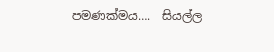පමණක්මය….  සියල්ල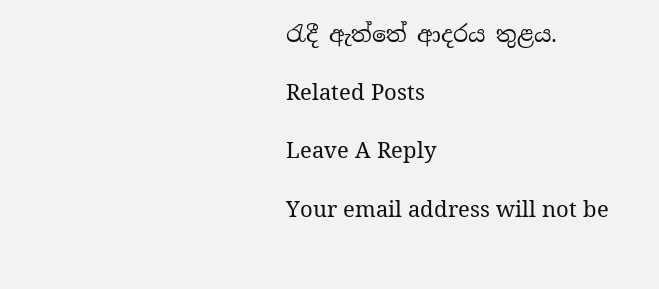රැදී ඇත්තේ ආදරය තුළය.

Related Posts

Leave A Reply

Your email address will not be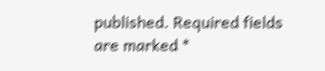published. Required fields are marked *